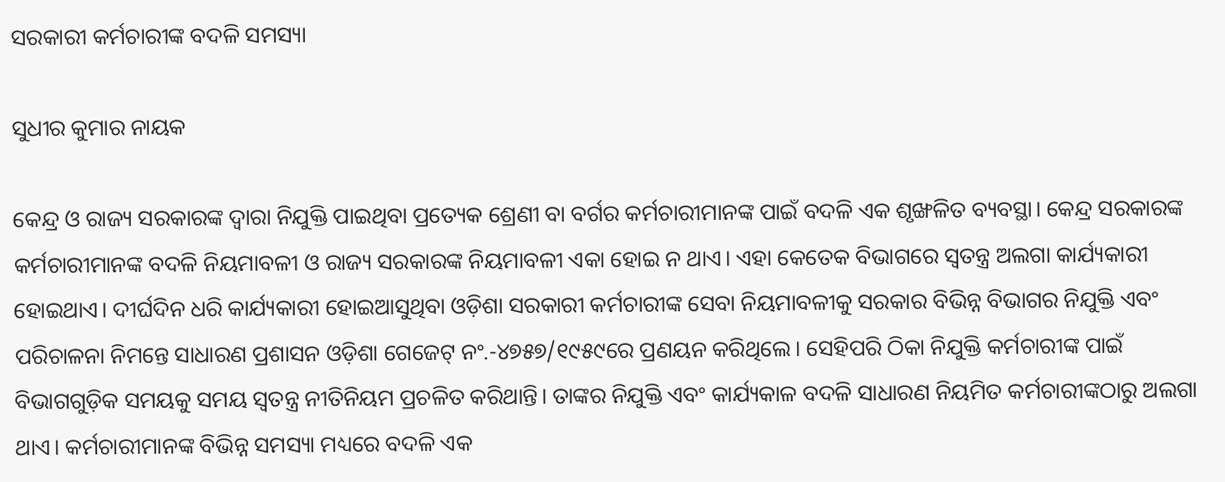ସରକାରୀ କର୍ମଚାରୀଙ୍କ ବଦଳି ସମସ୍ୟା

ସୁଧୀର କୁମାର ନାୟକ

କେନ୍ଦ୍ର ଓ ରାଜ୍ୟ ସରକାରଙ୍କ ଦ୍ୱାରା ନିଯୁକ୍ତି ପାଇଥିବା ପ୍ରତ୍ୟେକ ଶ୍ରେଣୀ ବା ବର୍ଗର କର୍ମଚାରୀମାନଙ୍କ ପାଇଁ ବଦଳି ଏକ ଶୃଙ୍ଖଳିତ ବ୍ୟବସ୍ଥା। କେନ୍ଦ୍ର ସରକାରଙ୍କ କର୍ମଚାରୀମାନଙ୍କ ବଦଳି ନିୟମାବଳୀ ଓ ରାଜ୍ୟ ସରକାରଙ୍କ ନିୟମାବଳୀ ଏକା ହୋଇ ନ ଥାଏ। ଏହା କେତେକ ବିଭାଗରେ ସ୍ବତନ୍ତ୍ର ଅଲଗା କାର୍ଯ୍ୟକାରୀ ହୋଇଥାଏ। ଦୀର୍ଘଦିନ ଧରି କାର୍ଯ୍ୟକାରୀ ହୋଇଆସୁଥିବା ଓଡ଼ିଶା ସରକାରୀ କର୍ମଚାରୀଙ୍କ ସେବା ନିୟମାବଳୀକୁ ସରକାର ବିଭିନ୍ନ ବିଭାଗର ନିଯୁକ୍ତି ଏବଂ ପରିଚାଳନା ନିମନ୍ତେ ସାଧାରଣ ପ୍ରଶାସନ ଓଡ଼ିଶା ଗେଜେଟ୍‌ ନଂ.-୪୭୫୭/୧୯୫୯ରେ ପ୍ରଣୟନ କରିଥିଲେ। ସେହିପରି ଠିକା ନିଯୁକ୍ତି କର୍ମଚାରୀଙ୍କ ପାଇଁ ବିଭାଗଗୁଡ଼ିକ ସମୟକୁ ସମୟ ସ୍ବତନ୍ତ୍ର ନୀତିନିୟମ ପ୍ରଚଳିତ କରିଥାନ୍ତି। ତାଙ୍କର ନିଯୁକ୍ତି ଏବଂ କାର୍ଯ୍ୟକାଳ ବଦଳି ସାଧାରଣ ନିୟମିତ କର୍ମଚାରୀଙ୍କଠାରୁ ଅଲଗା ଥାଏ। କର୍ମଚାରୀମାନଙ୍କ ବିଭିନ୍ନ ସମସ୍ୟା ମଧ୍ୟରେ ବଦଳି ଏକ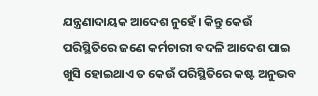ଯନ୍ତ୍ରଣାଦାୟକ ଆଦେଶ ନୁହେଁ। କିନ୍ତୁ କେଉଁ ପରିସ୍ଥିତିରେ ଜଣେ କର୍ମଚାରୀ ବଦଳି ଆଦେଶ ପାଇ ଖୁସି ହୋଇଥାଏ ତ କେଉଁ ପରିସ୍ଥିତିରେ କଷ୍ଟ ଅନୁଭବ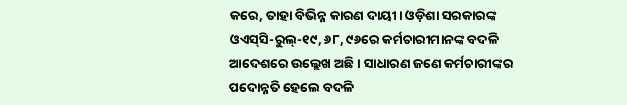କରେ, ତାହା ବିଭିନ୍ନ କାରଣ ଦାୟୀ। ଓଡ଼ିଶା ସରକାରଙ୍କ ଓଏସ୍‌ସି-ରୁଲ୍‌-୧୯, ୬୮, ୯୬ରେ କର୍ମଚାରୀମାନଙ୍କ ବଦଳି ଆଦେଶରେ ଉଲ୍ଲେଖ ଅଛି। ସାଧାରଣ ଜଣେ କର୍ମଚାରୀଙ୍କର ପଦୋନ୍ନତି ହେଲେ ବଦଳି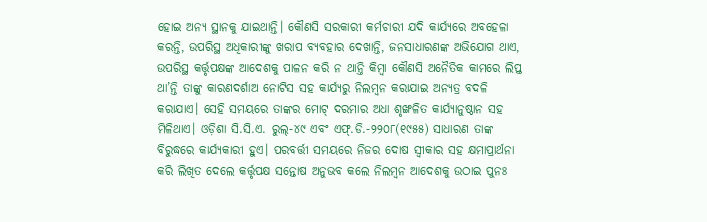ହୋଇ ଅନ୍ୟ ସ୍ଥାନକୁ ଯାଇଥାନ୍ତି। କୌଣସି ସରକାରୀ କର୍ମଚାରୀ ଯଦି କାର୍ଯ୍ୟରେ ଅବହେଳା କରନ୍ତି, ଉପରିସ୍ଥ ଅଧିକାରୀଙ୍କୁ ଖରାପ ବ୍ୟବହାର ଦେଖାନ୍ତି, ଜନସାଧାରଣଙ୍କ ଅଭିଯୋଗ ଥାଏ, ଉପରିସ୍ଥ କର୍ତ୍ତୃପକ୍ଷଙ୍କ ଆଦେଶକୁ ପାଳନ କରି ନ ଥାନ୍ତି କିମ୍ବା କୌଣସି ଅନୈତିକ କାମରେ ଲିପ୍ତ ଥା’ନ୍ତି ତାଙ୍କୁ କାରଣଦର୍ଶାଅ ନୋଟିସ ସହ କାର୍ଯ୍ୟରୁ ନିଲମ୍ବନ କରାଯାଇ ଅନ୍ୟତ୍ର ବଦଳି କରାଯାଏ। ସେହି ସମୟରେ ତାଙ୍କର ମୋଟ୍‌ ଦରମାର ଅଧା ଶୃଙ୍ଖଳିତ କାର୍ଯ୍ୟାନୁଷ୍ଠାନ ସହ ମିଳିଥାଏ। ଓଡ଼ିଶା ସି.ସି.ଏ. ରୁଲ୍‌-୪୯ ଏବଂ ଏଫ୍‌.ଡି.-୨୨୦୮(୧୯୫୫) ସାଧାରଣ ତାଙ୍କ ବିରୁଦ୍ଧରେ କାର୍ଯ୍ୟକାରୀ ହୁଏ। ପରବର୍ତ୍ତୀ ସମୟରେ ନିଜର ଦୋଷ ସ୍ବୀକାର ସହ କ୍ଷମାପ୍ରାର୍ଥନା କରି ଲିଖିତ ଦେଲେ କର୍ତ୍ତୃପକ୍ଷ ସନ୍ତୋଷ ଅନୁଭବ କଲେ ନିଲମ୍ବନ ଆଦେଶକୁ ଉଠାଇ ପୁନଃ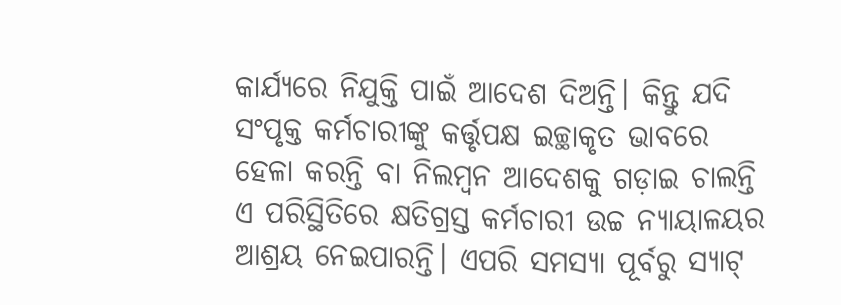କାର୍ଯ୍ୟରେ ନିଯୁକ୍ତି ପାଇଁ ଆଦେଶ ଦିଅନ୍ତି। କିନ୍ତୁ ଯଦି ସଂପୃକ୍ତ କର୍ମଚାରୀଙ୍କୁ କର୍ତ୍ତୃପକ୍ଷ ଇଚ୍ଛାକୃତ ଭାବରେ ହେଳା କରନ୍ତି ବା ନିଲମ୍ବନ ଆଦେଶକୁ ଗଡ଼ାଇ ଚାଲନ୍ତି ଏ ପରିସ୍ଥିତିରେ କ୍ଷତିଗ୍ରସ୍ତ କର୍ମଚାରୀ ଉଚ୍ଚ ନ୍ୟାୟାଳୟର ଆଶ୍ରୟ ନେଇପାରନ୍ତି। ଏପରି ସମସ୍ୟା ପୂର୍ବରୁ ସ୍ୟାଟ୍‌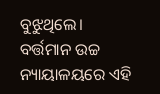ବୁଝୁଥିଲେ। ବର୍ତ୍ତମାନ ଉଚ୍ଚ ନ୍ୟାୟାଳୟରେ ଏହି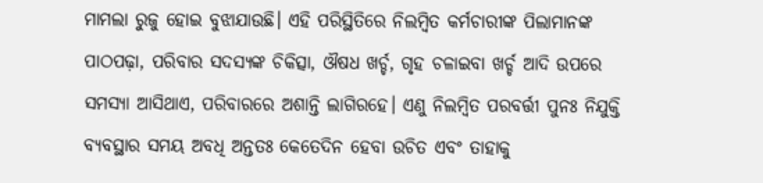ମାମଲା ରୁଜୁ ହୋଇ ବୁଝାଯାଉଛି। ଏହି ପରିସ୍ଥିତିରେ ନିଲମ୍ବିତ କର୍ମଚାରୀଙ୍କ ପିଲାମାନଙ୍କ ପାଠପଢ଼ା, ପରିବାର ସଦସ୍ୟଙ୍କ ଚିକିତ୍ସା, ଔଷଧ ଖର୍ଚ୍ଚ, ଗୃହ ଚଳାଇବା ଖର୍ଚ୍ଚ ଆଦି ଉପରେ ସମସ୍ୟା ଆସିଥାଏ, ପରିବାରରେ ଅଶାନ୍ତି ଲାଗିରହେ। ଏଣୁ ନିଲମ୍ବିତ ପରବର୍ତ୍ତୀ ପୁନଃ ନିଯୁକ୍ତି ବ୍ୟବସ୍ଥାର ସମୟ ଅବଧି ଅନ୍ତତଃ କେତେଦିନ ହେବା ଉଚିତ ଏବଂ ତାହାକୁ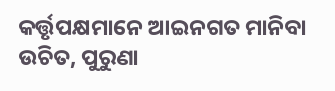କର୍ତ୍ତୃପକ୍ଷମାନେ ଆଇନଗତ ମାନିବା ଉଚିତ, ପୁରୁଣା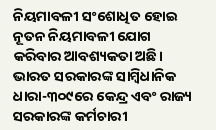ନିୟମାବଳୀ ସଂଶୋଧିତ ହୋଇ ନୂତନ ନିୟମାବଳୀ ଯୋଗ କରିବାର ଆବଶ୍ୟକତା ଅଛି।
ଭାରତ ସରକାରଙ୍କ ସାମ୍ବିଧାନିକ ଧାରା-୩୦୯ରେ କେନ୍ଦ୍ର ଏବଂ ରାଜ୍ୟ ସରକାରଙ୍କ କର୍ମଚାରୀ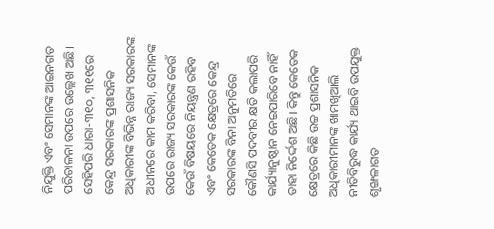ନିଯୁକ୍ତି ଏବଂ ସେମାନଙ୍କ ଆଇନଗତ ପରିଚାଳନା ଉପରେ ଉଲ୍ଲେଖ ଅଛି। ସେହିପରି ଧାରା-୩୧୦, ୩୧୧ରେ କେନ୍ଦ୍ର ସରକାରଙ୍କ ପ୍ରଶାସନିକ ଅଧିକାରୀଙ୍କ ବିଭିନ୍ନ ରାଜ୍ୟ ସରକାରଙ୍କ ଅଧୀନରେ କାମ କରିବା, ସେମାନଙ୍କ ଉପରେ ରାଜ୍ୟ ସରକାରଙ୍କ କେଉଁ କେଉଁ ବିଷୟରେ ନିୟନ୍ତ୍ରଣ ରହିବ ଏବଂ କେତେକ କ୍ଷେତ୍ରରେ କେନ୍ଦ୍ର ସରକାରଙ୍କ ବିନା ଅନୁମତିରେ କୌଣସି ପଦବୀର କ୍ଷତି କଲାପରି କାର୍ଯ୍ୟାନୁଷ୍ଠାନ ନେଇପାରିବେ ନାହିଁ ତାହା ନିର୍ଦ୍ଦେଶ ଅଛି। କିନ୍ତୁ କେତେକ କ୍ଷେତ୍ରରେ କିଛି ଉଚ୍ଚ ପ୍ରଶାସନିକ ଅଧିକାରୀମାନଙ୍କ ଖାମଖିଆଲି ନୀତିବିରୁଦ୍ଧ କାର୍ଯ୍ୟ ଥାଇବି ଉପଯୁକ୍ତ ଶୃଙ୍ଖଳାଗତ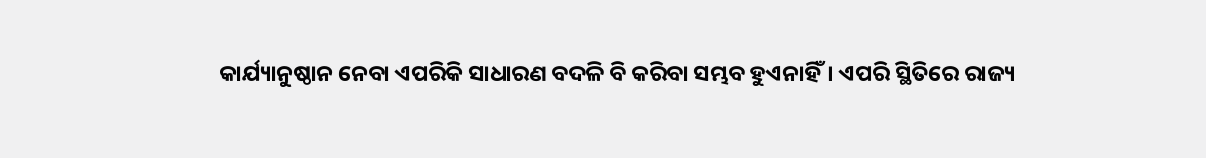କାର୍ଯ୍ୟାନୁଷ୍ଠାନ ନେବା ଏପରିକି ସାଧାରଣ ବଦଳି ବି କରିବା ସମ୍ଭବ ହୁଏନାହିଁ। ଏପରି ସ୍ଥିତିରେ ରାଜ୍ୟ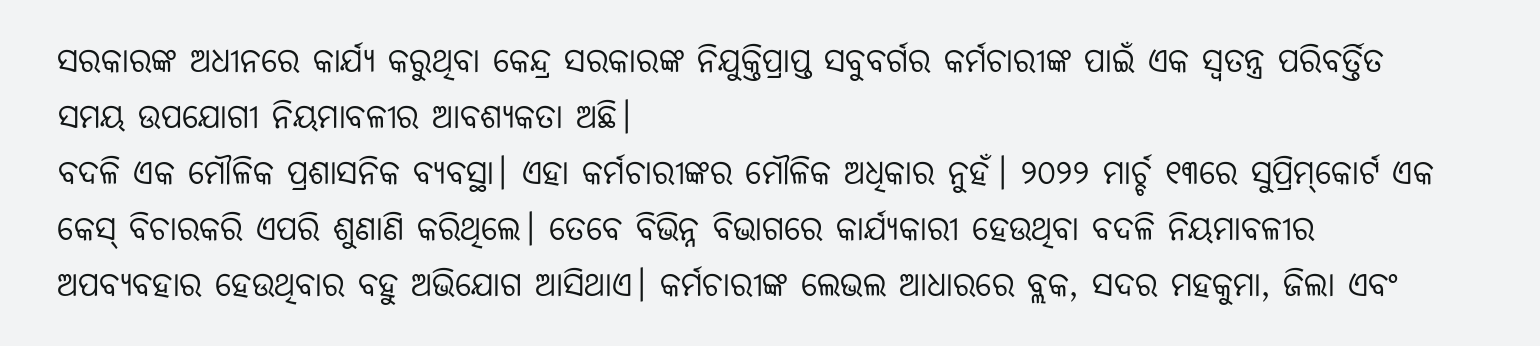ସରକାରଙ୍କ ଅଧୀନରେ କାର୍ଯ୍ୟ କରୁଥିବା କେନ୍ଦ୍ର ସରକାରଙ୍କ ନିଯୁକ୍ତିପ୍ରାପ୍ତ ସବୁବର୍ଗର କର୍ମଚାରୀଙ୍କ ପାଇଁ ଏକ ସ୍ବତନ୍ତ୍ର ପରିବର୍ତ୍ତିତ ସମୟ ଉପଯୋଗୀ ନିୟମାବଳୀର ଆବଶ୍ୟକତା ଅଛି।
ବଦଳି ଏକ ମୌଳିକ ପ୍ରଶାସନିକ ବ୍ୟବସ୍ଥା। ଏହା କର୍ମଚାରୀଙ୍କର ମୌଳିକ ଅଧିକାର ନୁହଁ। ୨୦୨୨ ମାର୍ଚ୍ଚ ୧୩ରେ ସୁପ୍ରିମ୍‌କୋର୍ଟ ଏକ କେସ୍‌ ବିଚାରକରି ଏପରି ଶୁଣାଣି କରିଥିଲେ। ତେବେ ବିଭିନ୍ନ ବିଭାଗରେ କାର୍ଯ୍ୟକାରୀ ହେଉଥିବା ବଦଳି ନିୟମାବଳୀର ଅପବ୍ୟବହାର ହେଉଥିବାର ବହୁ ଅଭିଯୋଗ ଆସିଥାଏ। କର୍ମଚାରୀଙ୍କ ଲେଭଲ ଆଧାରରେ ବ୍ଲକ, ସଦର ମହକୁମା, ଜିଲା ଏବଂ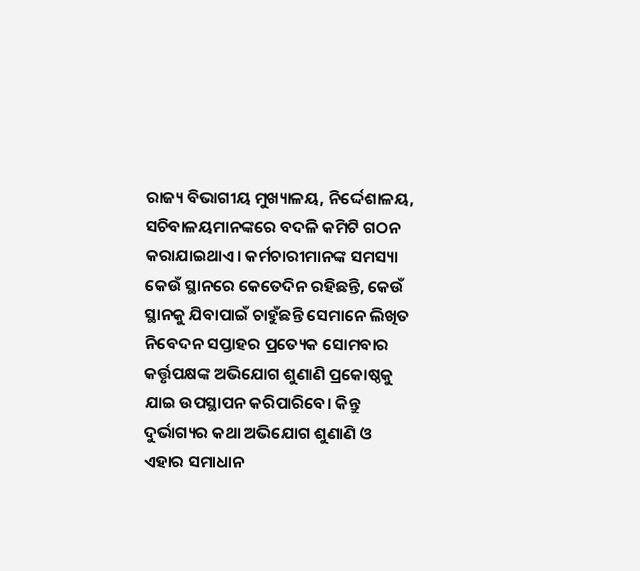ରାଜ୍ୟ ବିଭାଗୀୟ ମୁଖ୍ୟାଳୟ, ନିର୍ଦ୍ଦେଶାଳୟ, ସଚିବାଳୟମାନଙ୍କରେ ବଦଳି କମିଟି ଗଠନ କରାଯାଇଥାଏ। କର୍ମଚାରୀମାନଙ୍କ ସମସ୍ୟା କେଉଁ ସ୍ଥାନରେ କେତେଦିନ ରହିଛନ୍ତି, କେଉଁ ସ୍ଥାନକୁ ଯିବାପାଇଁ ଚାହୁଁଛନ୍ତି ସେମାନେ ଲିଖିତ ନିବେଦନ ସପ୍ତାହର ପ୍ରତ୍ୟେକ ସୋମବାର କର୍ତ୍ତୃପକ୍ଷଙ୍କ ଅଭିଯୋଗ ଶୁଣାଣି ପ୍ରକୋଷ୍ଠକୁ ଯାଇ ଉପସ୍ଥାପନ କରିପାରିବେ। କିନ୍ତୁ ଦୁର୍ଭାଗ୍ୟର କଥା ଅଭିଯୋଗ ଶୁଣାଣି ଓ ଏହାର ସମାଧାନ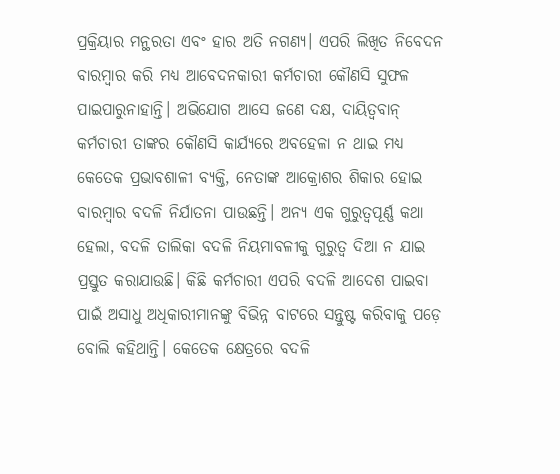ପ୍ରକ୍ରିୟାର ମନ୍ଥରତା ଏବଂ ହାର ଅତି ନଗଣ୍ୟ। ଏପରି ଲିଖିତ ନିବେଦନ ବାରମ୍ବାର କରି ମଧ୍ୟ ଆବେଦନକାରୀ କର୍ମଚାରୀ କୌଣସି ସୁଫଳ ପାଇପାରୁନାହାନ୍ତି। ଅଭିଯୋଗ ଆସେ ଜଣେ ଦକ୍ଷ, ଦାୟିତ୍ୱବାନ୍‌ କର୍ମଚାରୀ ତାଙ୍କର କୌଣସି କାର୍ଯ୍ୟରେ ଅବହେଳା ନ ଥାଇ ମଧ୍ୟ କେତେକ ପ୍ରଭାବଶାଳୀ ବ୍ୟକ୍ତି, ନେତାଙ୍କ ଆକ୍ରୋଶର ଶିକାର ହୋଇ ବାରମ୍ବାର ବଦଳି ନିର୍ଯାତନା ପାଉଛନ୍ତି। ଅନ୍ୟ ଏକ ଗୁରୁତ୍ୱପୂର୍ଣ୍ଣ କଥା ହେଲା, ବଦଳି ତାଲିକା ବଦଳି ନିୟମାବଳୀକୁ ଗୁରୁତ୍ୱ ଦିଆ ନ ଯାଇ ପ୍ରସ୍ତୁତ କରାଯାଉଛି। କିଛି କର୍ମଚାରୀ ଏପରି ବଦଳି ଆଦେଶ ପାଇବା ପାଇଁ ଅସାଧୁ ଅଧିକାରୀମାନଙ୍କୁ ବିଭିନ୍ନ ବାଟରେ ସନ୍ତୁଷ୍ଟ କରିବାକୁ ପଡ଼େ ବୋଲି କହିଥାନ୍ତି। କେତେକ କ୍ଷେତ୍ରରେ ବଦଳି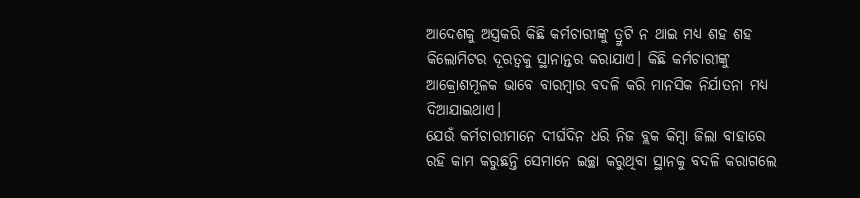ଆଦେଶକୁ ଅସ୍ତ୍ରକରି କିଛି କର୍ମଚାରୀଙ୍କୁ ତ୍ରୁଟି ନ ଥାଇ ମଧ୍ୟ ଶହ ଶହ କିଲୋମିଟର ଦୂରତ୍ୱକୁ ସ୍ଥାନାନ୍ତର କରାଯାଏ। କିଛି କର୍ମଚାରୀଙ୍କୁ ଆକ୍ରୋଶମୂଳକ ଭାବେ ବାରମ୍ବାର ବଦଳି କରି ମାନସିକ ନିର୍ଯାତନା ମଧ୍ୟ ଦିଆଯାଇଥାଏ।
ଯେଉଁ କର୍ମଚାରୀମାନେ ଦୀର୍ଘଦିନ ଧରି ନିଜ ବ୍ଲକ କିମ୍ବା ଜିଲା ବାହାରେ ରହି କାମ କରୁଛନ୍ତି ସେମାନେ ଇଚ୍ଛା କରୁଥିବା ସ୍ଥାନକୁ ବଦଳି କରାଗଲେ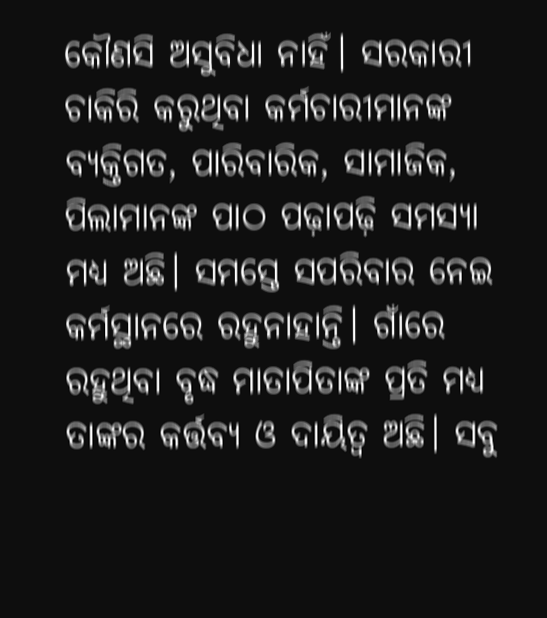କୌଣସି ଅସୁବିଧା ନାହିଁ। ସରକାରୀ ଚାକିରି କରୁଥିବା କର୍ମଚାରୀମାନଙ୍କ ବ୍ୟକ୍ତିଗତ, ପାରିବାରିକ, ସାମାଜିକ, ପିଲାମାନଙ୍କ ପାଠ ପଢ଼ାପଢ଼ି ସମସ୍ୟା ମଧ୍ୟ ଅଛି। ସମସ୍ତେ ସପରିବାର ନେଇ କର୍ମସ୍ଥାନରେ ରହୁନାହାନ୍ତି। ଗାଁରେ ରହୁଥିବା ବୃଦ୍ଧ ମାତାପିତାଙ୍କ ପ୍ରତି ମଧ୍ୟ ତାଙ୍କର କର୍ତ୍ତବ୍ୟ ଓ ଦାୟିତ୍ୱ ଅଛି। ସବୁ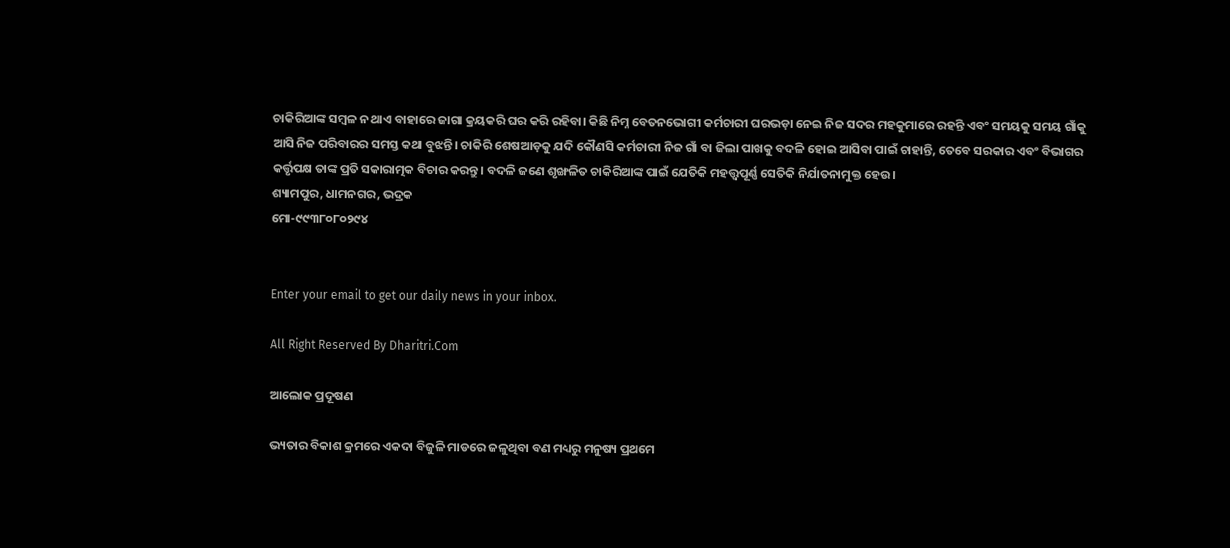ଚାକିରିଆଙ୍କ ସମ୍ବଳ ନ ଥାଏ ବାହାରେ ଜାଗା କ୍ରୟକରି ଘର କରି ରହିବା। କିଛି ନିମ୍ନ ବେତନଭୋଗୀ କର୍ମଚାରୀ ଘରଭଡ଼ା ନେଇ ନିଜ ସଦର ମହକୁମାରେ ରହନ୍ତି ଏବଂ ସମୟକୁ ସମୟ ଗାଁକୁ ଆସି ନିଜ ପରିବାରର ସମସ୍ତ କଥା ବୁଝନ୍ତି। ଚାକିରି ଶେଷଆଡ଼କୁ ଯଦି କୌଣସି କର୍ମଚାରୀ ନିଜ ଗାଁ ବା ଜିଲା ପାଖକୁ ବଦଳି ହୋଇ ଆସିବା ପାଇଁ ଚାହାନ୍ତି, ତେବେ ସରକାର ଏବଂ ବିଭାଗର କର୍ତ୍ତୃପକ୍ଷ ତାଙ୍କ ପ୍ରତି ସକାରାତ୍ମକ ବିଚାର କରନ୍ତୁ। ବଦଳି ଜଣେ ଶୃଙ୍ଖଳିତ ଚାକିରିଆଙ୍କ ପାଇଁ ଯେତିକି ମହତ୍ତ୍ୱପୂର୍ଣ୍ଣ ସେତିକି ନିର୍ଯାତନାମୁକ୍ତ ହେଉ।
ଶ୍ୟାମପୁର, ଧାମନଗର, ଭଦ୍ରକ
ମୋ-୯୯୩୮୦୮୦୨୯୪


Enter your email to get our daily news in your inbox.

All Right Reserved By Dharitri.Com

ଆଲୋକ ପ୍ରଦୂଷଣ

ଭ୍ୟତାର ବିକାଶ କ୍ରମରେ ଏକଦା ବିଜୁଳି ମାଡରେ ଜଳୁଥିବା ବଣ ମଧ୍ୟରୁ ମନୁଷ୍ୟ ପ୍ରଥମେ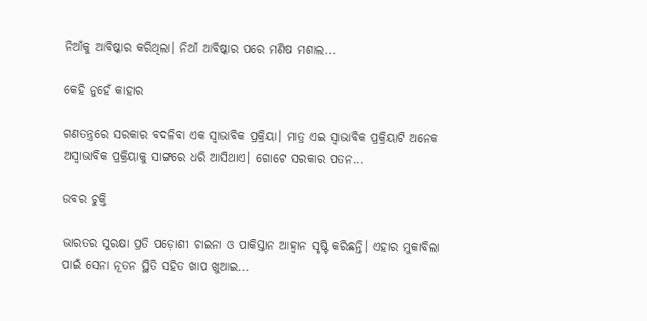ନିଆଁକୁ ଆବିଷ୍କାର କରିଥିଲା। ନିଆଁ ଆବିଷ୍କାର ପରେ ମଣିଷ ମଶାଲ...

କେହି ନୁହେଁ କାହାର

ଗଣତନ୍ତ୍ରରେ ସରକାର ବଦଳିବା ଏକ ସ୍ବାଭାବିକ ପ୍ରକ୍ରିୟା। ମାତ୍ର ଏଇ ସ୍ବାଭାବିକ ପ୍ରକ୍ରିୟାଟି ଅନେକ ଅସ୍ବାଭାବିକ ପ୍ରକ୍ରିୟାକୁ ସାଙ୍ଗରେ ଧରି ଆସିଥାଏ। ଗୋଟେ ସରକାର ପତନ...

ଉବର ଚୁକ୍ତି

ଭାରତର ସୁରକ୍ଷା ପ୍ରତି ପଡ଼ୋଶୀ ଚାଇନା ଓ ପାକିସ୍ତାନ ଆହ୍ବାନ ସୃଷ୍ଟି କରିଛନ୍ତି। ଏହାର ମୁକାବିଲା ପାଇଁ ସେନା ନୂତନ ସ୍ଥିତି ସହିତ ଖାପ ଖୁଆଇ...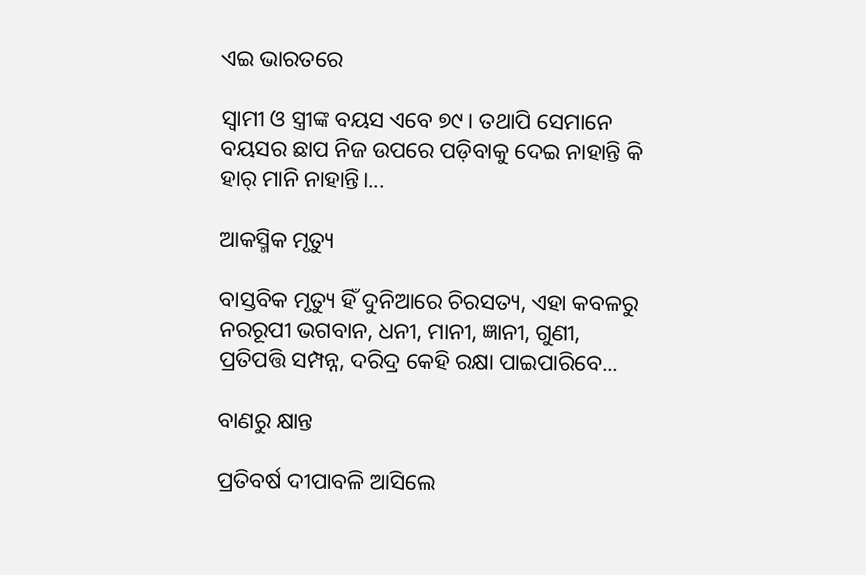ଏଇ ଭାରତରେ

ସ୍ବାମୀ ଓ ସ୍ତ୍ରୀଙ୍କ ବୟସ ଏବେ ୭୯। ତଥାପି ସେମାନେ ବୟସର ଛାପ ନିଜ ଉପରେ ପଡ଼ିବାକୁ ଦେଇ ନାହାନ୍ତି କି ହାର୍‌ ମାନି ନାହାନ୍ତି।...

ଆକସ୍ମିକ ମୃତ୍ୟୁ

ବାସ୍ତବିକ ମୃତ୍ୟୁ ହିଁ ଦୁନିଆରେ ଚିରସତ୍ୟ, ଏହା କବଳରୁ ନରରୂପୀ ଭଗବାନ, ଧନୀ, ମାନୀ, ଜ୍ଞାନୀ, ଗୁଣୀ, ପ୍ରତିପତ୍ତି ସମ୍ପନ୍ନ, ଦରିଦ୍ର କେହି ରକ୍ଷା ପାଇପାରିବେ...

ବାଣରୁ କ୍ଷାନ୍ତ

ପ୍ରତିବର୍ଷ ଦୀପାବଳି ଆସିଲେ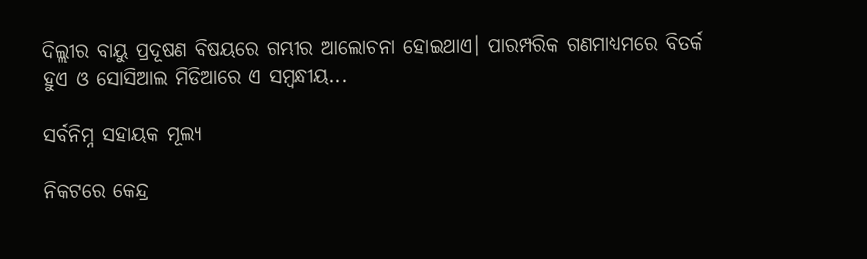ଦିଲ୍ଲୀର ବାୟୁ ପ୍ରଦୂଷଣ ବିଷୟରେ ଗମ୍ଭୀର ଆଲୋଚନା ହୋଇଥାଏ। ପାରମ୍ପରିକ ଗଣମାଧ୍ୟମରେ ବିତର୍କ ହୁଏ ଓ ସୋସିଆଲ ମିଡିଆରେ ଏ ସମ୍ବନ୍ଧୀୟ...

ସର୍ବନିମ୍ନ ସହାୟକ ମୂଲ୍ୟ

ନିକଟରେ କେନ୍ଦ୍ର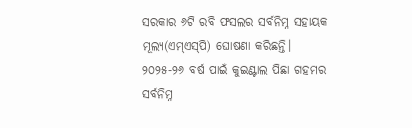ସରକାର ୬ଟି ରବି ଫସଲର ସର୍ବନିମ୍ନ ସହାୟକ ମୂଲ୍ୟ(ଏମ୍‌ଏସ୍‌ପି) ଘୋଷଣା କରିଛନ୍ତି। ୨୦୨୫-୨୬ ବର୍ଷ ପାଇଁ କୁଇଣ୍ଟାଲ ପିଛା ଗହମର ସର୍ବନିମ୍ନ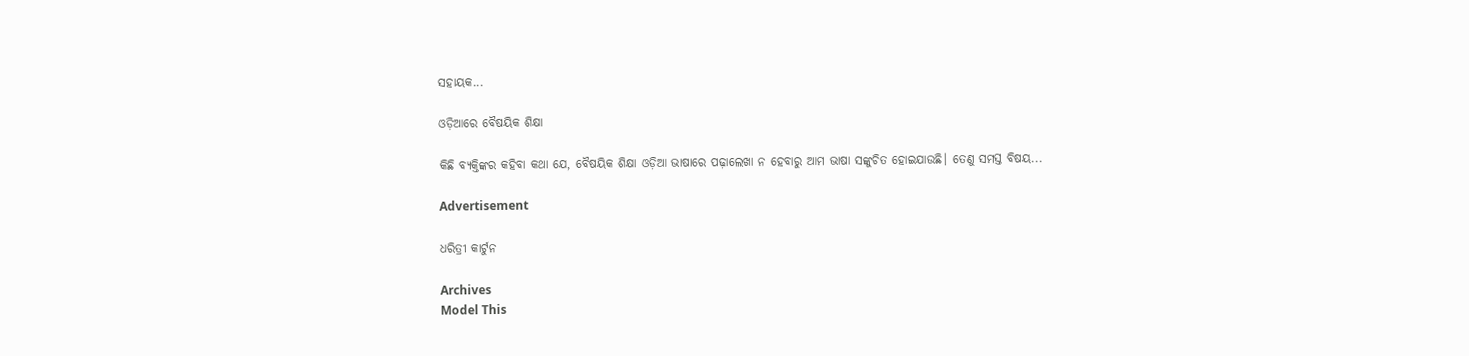ସହାୟକ...

ଓଡ଼ିଆରେ ବୈଷୟିକ ଶିକ୍ଷା

କିଛି ବ୍ୟକ୍ତିଙ୍କର କହିବା କଥା ଯେ, ବୈଷୟିକ ଶିକ୍ଷା ଓଡ଼ିଆ ଭାଷାରେ ପଢ଼ାଲେଖା ନ ହେବାରୁ ଆମ ଭାଷା ସଙ୍କୁଚିତ ହୋଇଯାଉଛି। ତେଣୁ ସମସ୍ତ ବିଷୟ...

Advertisement

ଧରିତ୍ରୀ କାର୍ଟୁନ

Archives
Model This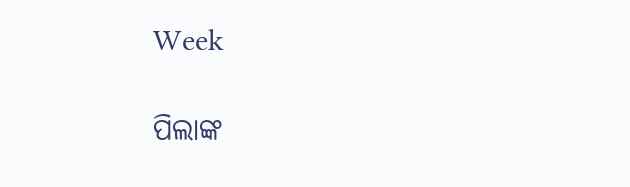Week

ପିଲାଙ୍କ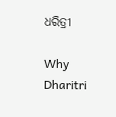ଧରିତ୍ରୀ

Why Dharitri